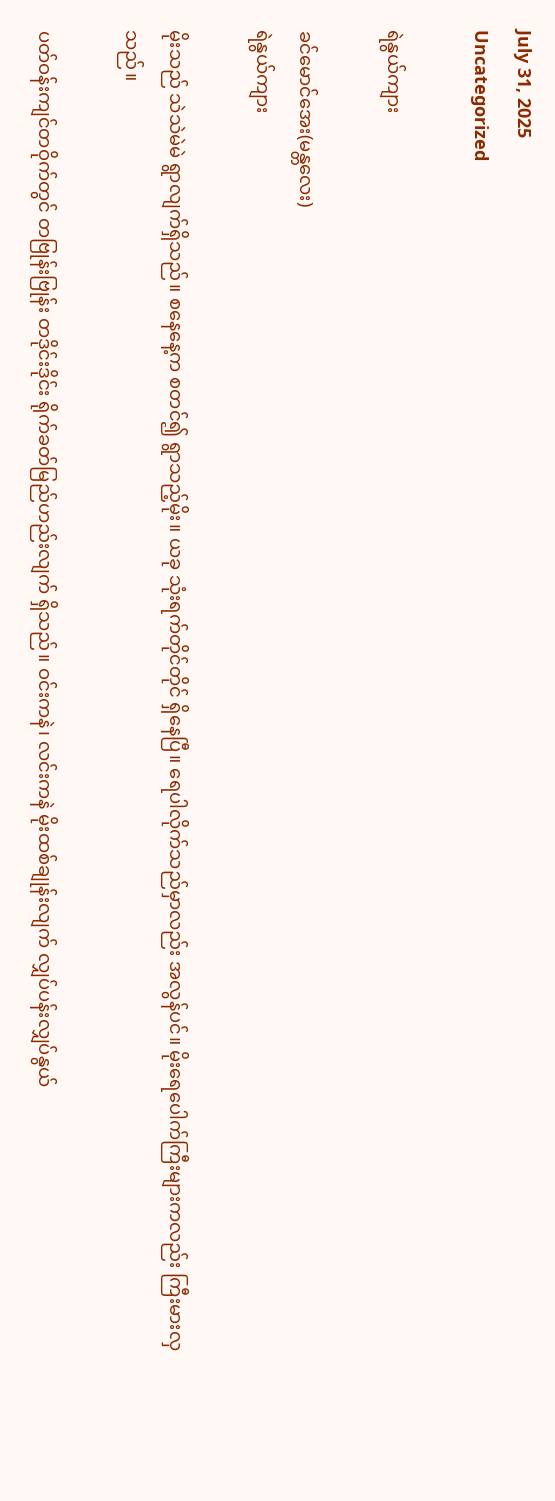July 31, 2025
Uncategorized

ရဲနွယ်ကျား

ခင်မောင်အေး(မန္တလေး)
ရဲနွယ်ကျား

မိုးသည် သဲသဲမဲမဲ ရွာလျက်ရှိသည်။ စနေနေ့က စတင်၍ ရွာသည့်မိုး။ ယခု သုံးရက်တိုင်တိုင် ရှိနေပြီ။ ရေပါလိုက်သည်မှာလည်း အလွန်ပင်။ မိုးရေပေါက်ကြီးများကလည်း ကြီးမားလှသည်။

ပတ်ဝန်းကျင်တဝိုက်တွင် တဗြုန်းဗြုန်း တဒိုင်းဒိုင်း ရိုက်ခတ်မြည်ဟည်းလျက် ရှိသည်။ ဝင်းကနဲ၊ လင်းကနဲ မိုးထစ်ချုန်းလျက် လျှပ်ပန်းလျှပ်နွယ်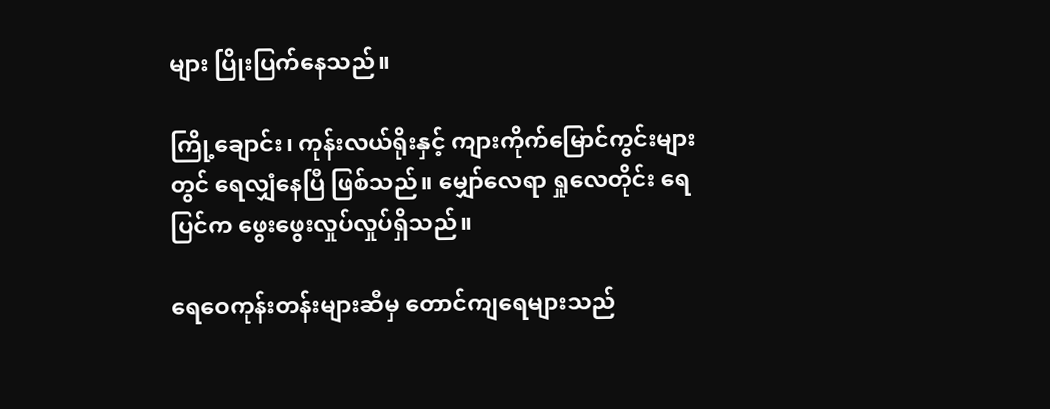များ ပြိုးပြက်နေသည်။

ကြို့ချောင်း၊ ကုန်းလယ်ရိုးနှင့် ကျားကိုက်မြောင်ကွင်းများတွင် ရေလျှံနေပြီ ဖြစ်သည်။ မျှော်လေရာ ရှုလေတိုင်း ရေပြင်က ဖွေးဖွေးလှုပ်လှုပ်ရှိသည်။

ရေဝေကုန်းတန်းများဆီမှ တောင်ကျရေများသည်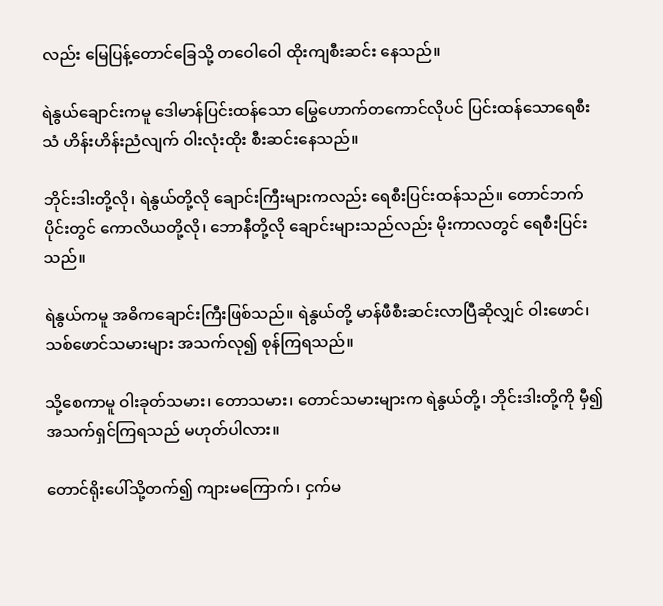လည်း မြေပြန့်တောင်ခြေသို့ တဝေါဝေါ ထိုးကျစီးဆင်း နေသည်။

ရဲနွယ်ချောင်းကမူ ဒေါမာန်ပြင်းထန်သော မြွေဟောက်တကောင်လိုပင် ပြင်းထန်သောရေစီးသံ ဟိန်းဟိန်းညံလျက် ဝါးလုံးထိုး စီးဆင်းနေသည်။

ဘိုင်းဒါးတို့လို၊ ရဲနွယ်တို့လို ချောင်းကြီးများကလည်း ရေစီးပြင်းထန်သည်။ တောင်ဘက်ပိုင်းတွင် ကောလိယတို့လို၊ ဘောနီတို့လို ချောင်းများသည်လည်း မိုးကာလတွင် ရေစီးပြင်းသည်။

ရဲနွယ်ကမူ အဓိကချောင်းကြီးဖြစ်သည်။ ရဲနွယ်တို့ မာန်ဖီစီးဆင်းလာပြီဆိုလျှင် ဝါးဖောင်၊ သစ်ဖောင်သမားများ အသက်လု၍ စုန်ကြရသည်။

သို့စေကာမူ ဝါးခုတ်သမား၊ တောသမား၊ တောင်သမားများက ရဲနွယ်တို့၊ ဘိုင်းဒါးတို့ကို မှီ၍ အသက်ရှင်ကြရသည် မဟုတ်ပါလား။

တောင်ရိုးပေါ်သို့တက်၍ ကျားမကြောက်၊ ငှက်မ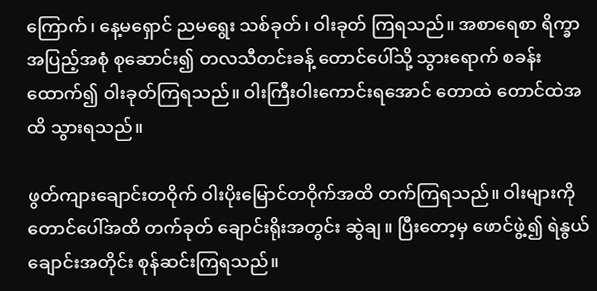ကြောက်၊ နေ့မရှောင် ညမရွေး သစ်ခုတ်၊ ဝါးခုတ် ကြရသည်။ အစာရေစာ ရိက္ခာအပြည့်အစုံ စုဆောင်း၍ တလသီတင်းခန့် တောင်ပေါ်သို့ သွားရောက် စခန်းထောက်၍ ဝါးခုတ်ကြရသည်။ ဝါးကြီးဝါးကောင်းရအောင် တောထဲ တောင်ထဲအထိ သွားရသည်။

ဖွတ်ကျားချောင်းတဝိုက် ဝါးပိုးမြောင်တဝိုက်အထိ တက်ကြရသည်။ ဝါးများကို တောင်ပေါ်အထိ တက်ခုတ် ချောင်းရိုးအတွင်း ဆွဲချ။ ပြီးတော့မှ ဖောင်ဖွဲ့၍ ရဲနွယ်ချောင်းအတိုင်း စုန်ဆင်းကြရသည်။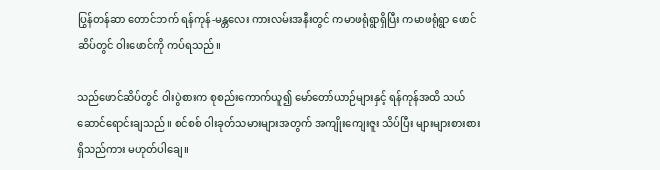ပြွန်တန်ဆာ တောင်ဘက် ရန်ကုန်-မန္တလေး ကားလမ်းအနီးတွင် ကမာဖရုံရွာရှိပြီး ကမာဖရုံရွာ ဖောင်ဆိပ်တွင် ဝါးဖောင်ကို ကပ်ရသည်။

သည်ဖောင်ဆိပ်တွင် ဝါးပွဲစားက စုစည်းကောက်ယူ၍ မော်တော်ယာဉ်များနှင့် ရန်ကုန်အထိ သယ်ဆောင်ရောင်းချသည်။ စင်စစ် ဝါးခုတ်သမားများအတွက် အကျိုးကျေးဇူး သိပ်ပြီး များများစားစား ရှိသည်ကား မဟုတ်ပါချေ။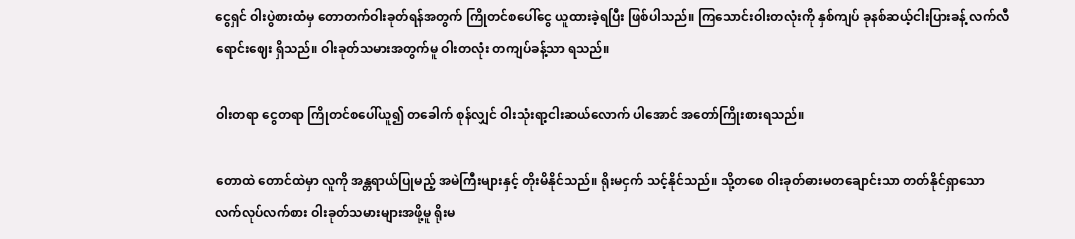ငွေရှင် ဝါးပွဲစားထံမှ တောတက်ဝါးခုတ်ရန်အတွက် ကြိုတင်စပေါ်ငွေ ယူထားခဲ့ရပြီး ဖြစ်ပါသည်။ ကြသောင်းဝါးတလုံးကို နှစ်ကျပ် ခုနစ်ဆယ့်ငါးပြားခန့် လက်လီရောင်းဈေး ရှိသည်။ ဝါးခုတ်သမားအတွက်မူ ဝါးတလုံး တကျပ်ခန့်သာ ရသည်။

ဝါးတရာ ငွေတရာ ကြိုတင်စပေါ်ယူ၍ တခေါက် စုန်လျှင် ဝါးသုံးရာ့ငါးဆယ်လောက် ပါအောင် အတော်ကြိုးစားရသည်။

တောထဲ တောင်ထဲမှာ လူကို အန္တရာယ်ပြုမည့် အမဲကြီးများနှင့် တိုးမိနိုင်သည်။ ရိုးမငှက် သင့်နိုင်သည်။ သို့တစေ ဝါးခုတ်ဓားမတချောင်းသာ တတ်နိုင်ရှာသော လက်လုပ်လက်စား ဝါးခုတ်သမားများအဖို့မူ ရိုးမ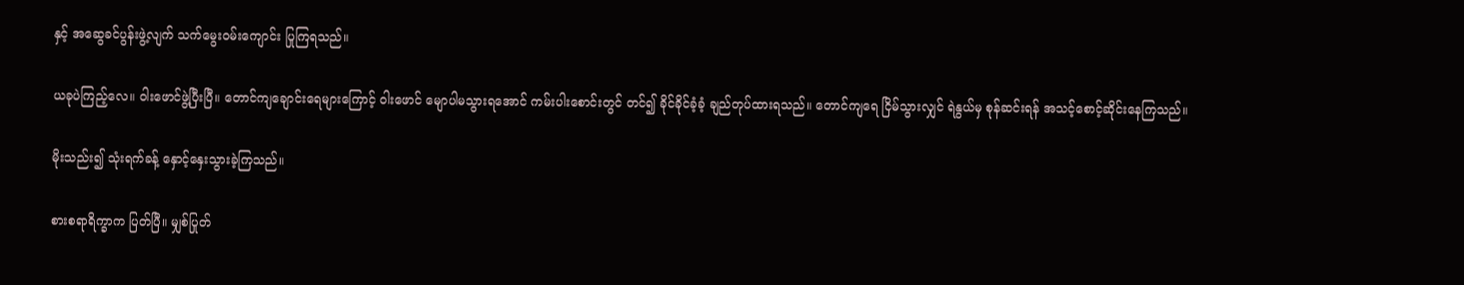နှင့် အဆွေခင်ပွန်းဖွဲ့လျက် သက်မွေးဝမ်းကျောင်း ပြုကြရသည်။

ယခုပဲကြည့်လေ။ ဝါးဖောင်ဖွဲ့ပြီးပြီ။ တောင်ကျချောင်းရေများကြောင့် ဝါးဖောင် မျောပါမသွားရအောင် ကမ်းပါးစောင်းတွင် တင်၍ ခိုင်ခိုင်ခံ့ခံ့ ချည်တုပ်ထားရသည်။ တောင်ကျရေ ငြိမ်သွားလျှင် ရဲနွယ်မှ စုန်ဆင်းရန် အသင့်စောင့်ဆိုင်းနေကြသည်။

မိုးသည်း၍ သုံးရက်ခန့် နှောင့်နှေးသွားခဲ့ကြသည်။

စားစရာရိက္ခာက ပြတ်ပြီ။ မျှစ်ပြုတ်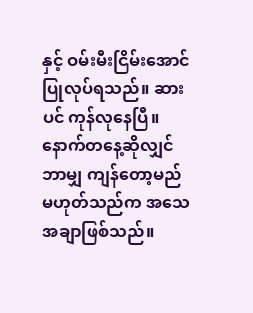နှင့် ဝမ်းမီးငြိမ်းအောင် ပြုလုပ်ရသည်။ ဆားပင် ကုန်လုနေပြီ။ နောက်တနေ့ဆိုလျှင် ဘာမျှ ကျန်တော့မည် မဟုတ်သည်က အသေအချာဖြစ်သည်။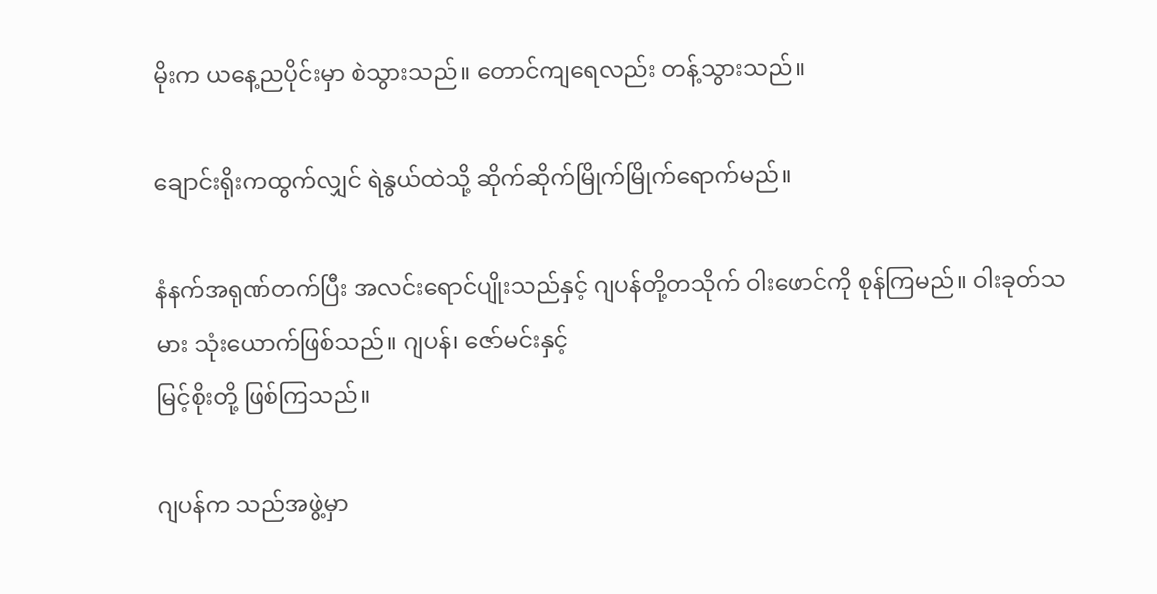မိုးက ယနေ့ညပိုင်းမှာ စဲသွားသည်။ တောင်ကျရေလည်း တန့်သွားသည်။

ချောင်းရိုးကထွက်လျှင် ရဲနွယ်ထဲသို့ ဆိုက်ဆိုက်မြိုက်မြိုက်ရောက်မည်။

နံနက်အရုဏ်တက်ပြီး အလင်းရောင်ပျိုးသည်နှင့် ဂျပန်တို့တသိုက် ဝါးဖောင်ကို စုန်ကြမည်။ ဝါးခုတ်သမား သုံးယောက်ဖြစ်သည်။ ဂျပန်၊ ဇော်မင်းနှင့်
မြင့်စိုးတို့ ဖြစ်ကြသည်။

ဂျပန်က သည်အဖွဲ့မှာ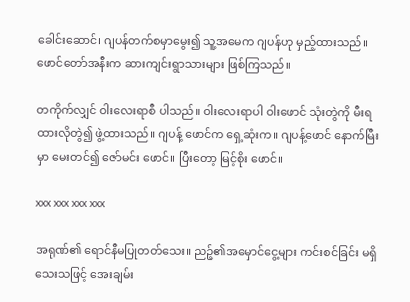ခေါင်းဆောင်၊ ဂျပန်တက်စမှာမွေး၍ သူ့အမေက ဂျပန်ဟု မှည့်ထားသည်။ ဖောင်တော်အနီးက ဆားကျင်းရွာသားများ ဖြစ်ကြသည်။

တကိုက်လျှင် ဝါးလေးရာစီ ပါသည်။ ဝါးလေးရာပါ ဝါးဖောင် သုံးတွဲကို မီးရထားလိုတွဲ၍ ဖွဲ့ထားသည်။ ဂျပန့် ဖောင်က ရှေ့ဆုံးက။ ဂျပန့်ဖောင် နောက်မြီးမှာ မေးတင်၍ ဇော်မင်း ဖောင်။ ပြီးတော့ မြင့်စိုး ဖောင်။

xxx xxx xxx xxx

အရုဏ်၏ ရောင်နီမပြုတတ်သေး။ ညဉ့်၏အမှောင်ငွေ့များ ကင်းစင်ခြင်း မရှိသေးသဖြင့် အေးချမ်း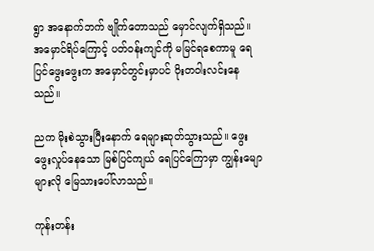ရွာ အနောက်ဘက် ဗျိုက်တောသည် မှောင်လျက်ရှိသည်။ အမှောင်ရိပ်ကြောင့် ပတ်ဝန်းကျင်ကို မမြင်ရစေကာမူ ရေပြင်ဖွေးဖွေးက အမှောင်တွင်းမှာပင် ဝိုးတဝါးလင်းနေသည်။

ညက မိုးစဲသွားပြီးနောက် ရေများဆုတ်သွားသည်။ ဖွေးဖွေးလှုပ်နေသော မြစ်ပြင်ကျယ် ရေပြင်ကြောမှာ ကျွန်းမျောများလို မြေသားပေါ်လာသည်။

ကုန်းတန်း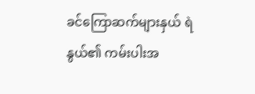ခင်ကြောဆက်များနှယ် ရဲနွယ်၏ ကမ်းပါးအ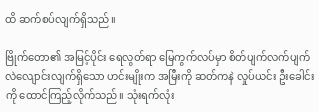ထိ ဆက်စပ်လျက်ရှိသည်။

ဗြိုက်တော၏ အမြင့်ပိုင်း ရေလွတ်ရာ မြေကွက်လပ်မှာ စိတ်ပျက်လက်ပျက် လဲလျောင်းလျက်ရှိသော ဟင်းမျိုးက အမြီးကို ဆတ်ကနဲ လှုပ်ယင်း ဦးခေါင်းကို ထောင်ကြည့်လိုက်သည်။ သုံးရက်လုံး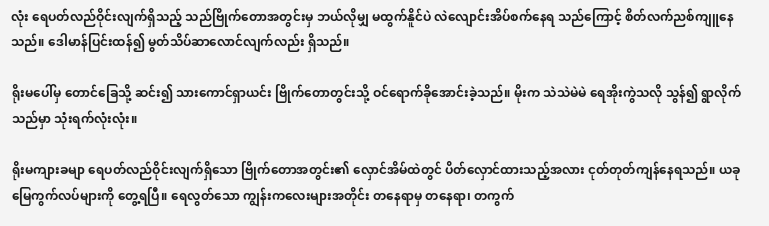လုံး ရေပတ်လည်ဝိုင်းလျက်ရှိသည့် သည်ဗြိုက်တောအတွင်းမှ ဘယ်လိုမျှ မထွက်နိူင်ပဲ လဲလျောင်းအိပ်စက်နေရ သည်ကြောင့် စိတ်လက်ညစ်ကျူနေသည်။ ဒေါမာန်ပြင်းထန်၍ မွတ်သိပ်ဆာလောင်လျက်လည်း ရှိသည်။

ရိုးမပေါ်မှ တောင်ခြေသို့ ဆင်း၍ သားကောင်ရှာယင်း ဗြိုက်တောတွင်းသို့ ဝင်ရောက်ခိုအောင်းခဲ့သည်။ မိုးက သဲသဲမဲမဲ ရေအိုးကွဲသလို သွန်၍ ရွာလိုက်သည်မှာ သုံးရက်လုံးလုံး။

ရိုးမကျားခမျာ ရေပတ်လည်ဝိုင်းလျက်ရှိသော ဗြိုက်တောအတွင်း၏ လှောင်အိမ်ထဲတွင် ပိတ်လှောင်ထားသည့်အလား ငုတ်တုတ်ကျန်နေရသည်။ ယခု မြေကွက်လပ်များကို တွေ့ရပြီ။ ရေလွတ်သော ကျွန်းကလေးများအတိုင်း တနေရာမှ တနေရာ၊ တကွက်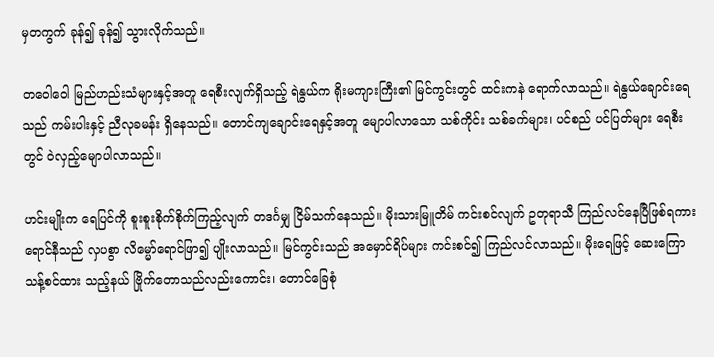မှတကွက် ခုန်၍ ခုန်၍ သွားလိုက်သည်။

တဝေါဝေါ မြည်ဟည်းသံများနှင့်အတူ ရေစီးလျက်ရှိသည့် ရဲနွယ်က ရိုးမကျားကြီး၏ မြင်ကွင်းတွင် ထင်းကနဲ ရောက်လာသည်။ ရဲနွယ်ချောင်းရေသည် ကမ်းပါးနှင့် ညီလုခမန်း ရှိနေသည်။ တောင်ကျချောင်းရေနှင့်အတူ မျောပါလာသော သစ်ကိုင်း သစ်ခက်များ၊ ပင်စည် ပင်ပြတ်များ ရေစီးတွင် ဝဲလှည့်မျောပါလာသည်။

ဟင်းမျိုးက ရေပြင်ကို စူးစူးစိုက်စိုက်ကြည့်လျက် တဒင်္ဂမျှ ငြိမ်သက်နေသည်။ မိုးသားမြူတိမ် ကင်းစင်လျက် ဥတုရာသီ ကြည်လင်နေပြီဖြစ်ရကား ရောင်နီသည် လှပစွာ လိမ္မော်ရောင်ဖြာ၍ ပျိုးလာသည်။ မြင်ကွင်းသည် အမှောင်ရိပ်များ ကင်းစင်၍ ကြည်လင်လာသည်။ မိုးရေဖြင့် ဆေးကြောသန့်စင်ထား သည့်နယ် ဗြိုက်တောသည်လည်းကောင်း၊ တောင်ခြေစုံ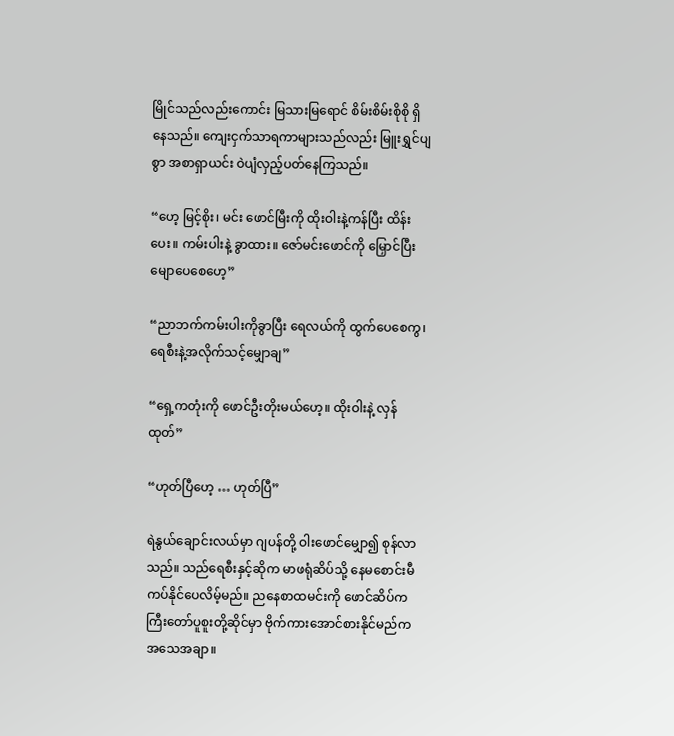မြိုင်သည်လည်းကောင်း မြသားမြရောင် စိမ်းစိမ်းစိုစို ရှိနေသည်။ ကျေးငှက်သာရကာများသည်လည်း မြူးရွှင်ပျစွာ အစာရှာယင်း ဝဲပျံလှည့်ပတ်နေကြသည်။

“ဟေ့ မြင့်စိုး၊ မင်း ဖောင်မြီးကို ထိုးဝါးနဲ့ကန်ပြီး ထိန်းပေး။ ကမ်းပါးနဲ့ ခွာထား။ ဇော်မင်းဖောင်ကို မြှောင်ပြီး မျောပေစေဟေ့”

“ညာဘက်ကမ်းပါးကိုခွာပြီး ရေလယ်ကို ထွက်ပေစေကွ၊ ရေစီးနဲ့အလိုက်သင့်မျှောချ”

“ရှေ့ကတုံးကို ဖောင်ဦးတိုးမယ်ဟေ့။ ထိုးဝါးနဲ့ လှန်ထုတ်”

“ဟုတ်ပြီဟေ့ … ဟုတ်ပြီ”

ရဲနွယ်ချောင်းလယ်မှာ ဂျပန်တို့ ဝါးဖောင်မျှော၍ စုန်လာသည်။ သည်ရေစီးနှင့်ဆိုက မာဖရုံဆိပ်သို့ နေမစောင်းမီ ကပ်နိုင်ပေလိမ့်မည်။ ညနေစာထမင်းကို ဖောင်ဆိပ်က ကြီးတော်ပူစူးတို့ဆိုင်မှာ ဗိုက်ကားအောင်စားနိုင်မည်က အသေအချာ။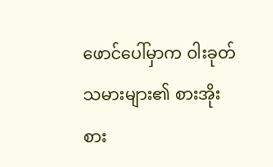ဖောင်ပေါ်မှာက ဝါးခုတ်သမားများ၏ စားအိုးစား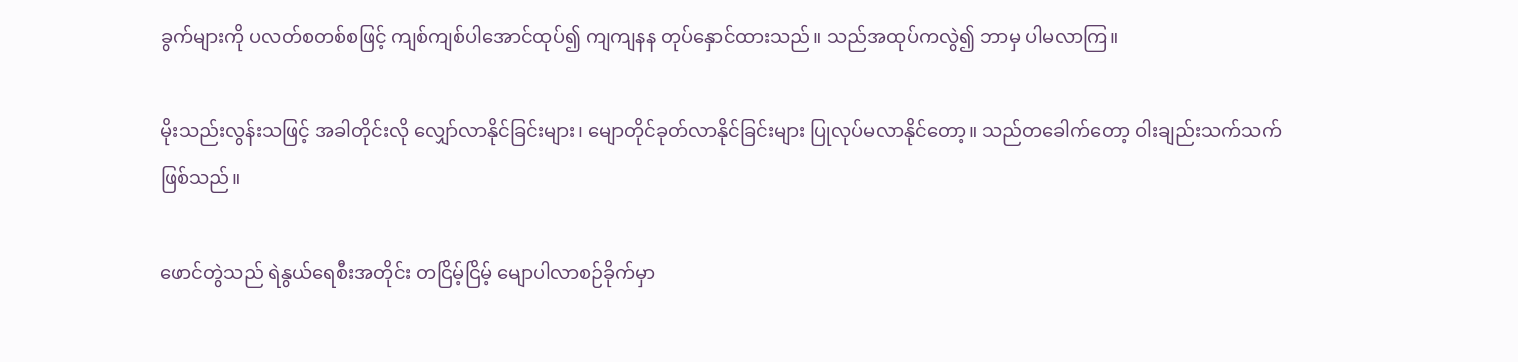ခွက်များကို ပလတ်စတစ်စဖြင့် ကျစ်ကျစ်ပါအောင်ထုပ်၍ ကျကျနန တုပ်နှောင်ထားသည်။ သည်အထုပ်ကလွဲ၍ ဘာမှ ပါမလာကြ။

မိုးသည်းလွန်းသဖြင့် အခါတိုင်းလို လျှော်လာနိုင်ခြင်းများ၊ မျောတိုင်ခုတ်လာနိုင်ခြင်းများ ပြုလုပ်မလာနိုင်တော့။ သည်တခေါက်တော့ ဝါးချည်းသက်သက် ဖြစ်သည်။

ဖောင်တွဲသည် ရဲနွယ်ရေစီးအတိုင်း တငြိမ့်ငြိမ့် မျောပါလာစဉ်ခိုက်မှာ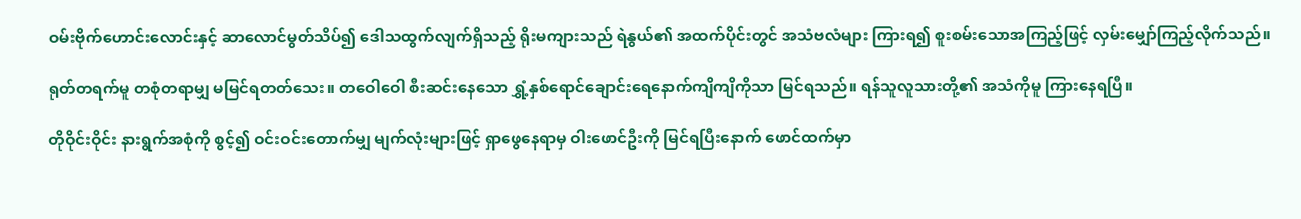ဝမ်းဗိုက်ဟောင်းလောင်းနှင့် ဆာလောင်မွတ်သိပ်၍ ဒေါသထွက်လျက်ရှိသည့် ရိုးမကျားသည် ရဲနွယ်၏ အထက်ပိုင်းတွင် အသံဗလံများ ကြားရ၍ စူးစမ်းသောအကြည့်ဖြင့် လှမ်းမျှော်ကြည့်လိုက်သည်။

ရုတ်တရက်မူ တစုံတရာမျှ မမြင်ရတတ်သေး။ တဝေါဝေါ စီးဆင်းနေသော ရွှံ့နှစ်ရောင်ချောင်းရေနောက်ကျိကျိကိုသာ မြင်ရသည်။ ရန်သူလူသားတို့၏ အသံကိုမူ ကြားနေရပြီ။

တိုဝိုင်းဝိုင်း နားရွက်အစုံကို စွင့်၍ ဝင်းဝင်းတောက်မျှ မျက်လုံးများဖြင့် ရှာဖွေနေရာမှ ဝါးဖောင်ဦးကို မြင်ရပြီးနောက် ဖောင်ထက်မှာ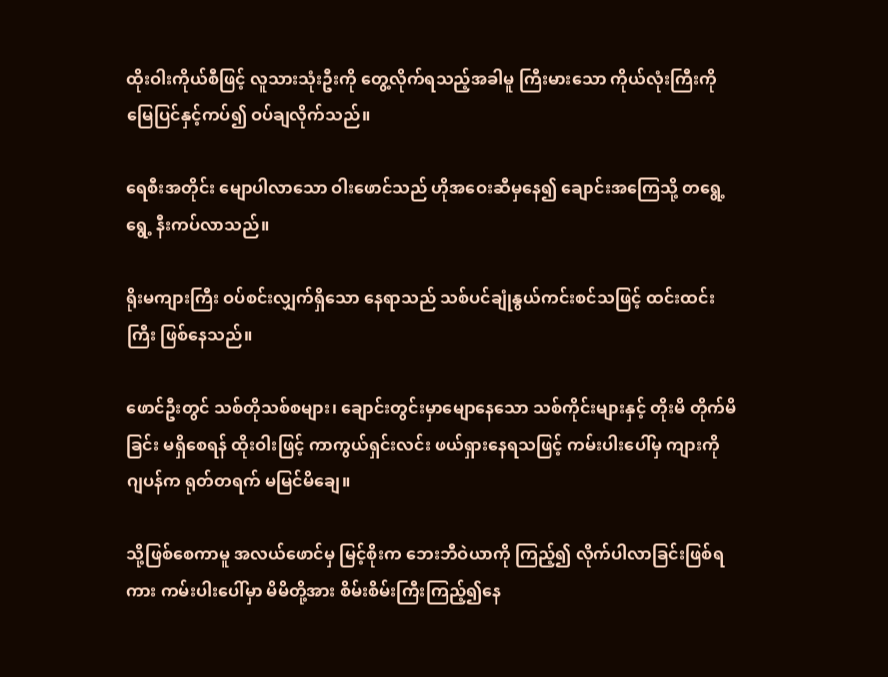ထိုးဝါးကိုယ်စီဖြင့် လူသားသုံးဦးကို တွေ့လိုက်ရသည့်အခါမူ ကြီးမားသော ကိုယ်လုံးကြီးကို မြေပြင်နှင့်ကပ်၍ ဝပ်ချလိုက်သည်။

ရေစီးအတိုင်း မျောပါလာသော ဝါးဖောင်သည် ဟိုအဝေးဆီမှနေ၍ ချောင်းအကြေသို့ တရွေ့ရွေ့ နီးကပ်လာသည်။

ရိုးမကျားကြီး ဝပ်စင်းလျှက်ရှိသော နေရာသည် သစ်ပင်ချုံနွယ်ကင်းစင်သဖြင့် ထင်းထင်းကြီး ဖြစ်နေသည်။

ဖောင်ဦးတွင် သစ်တိုသစ်စများ၊ ချောင်းတွင်းမှာမျောနေသော သစ်ကိုင်းများနှင့် တိုးမိ တိုက်မိခြင်း မရှိစေရန် ထိုးဝါးဖြင့် ကာကွယ်ရှင်းလင်း ဖယ်ရှားနေရသဖြင့် ကမ်းပါးပေါ်မှ ကျားကို ဂျပန်က ရုတ်တရက် မမြင်မိချေ။

သို့ဖြစ်စေကာမူ အလယ်ဖောင်မှ မြင့်စိုးက ဘေးဘီဝဲယာကို ကြည့်၍ လိုက်ပါလာခြင်းဖြစ်ရကား ကမ်းပါးပေါ်မှာ မိမိတို့အား စိမ်းစိမ်းကြီးကြည့်၍နေ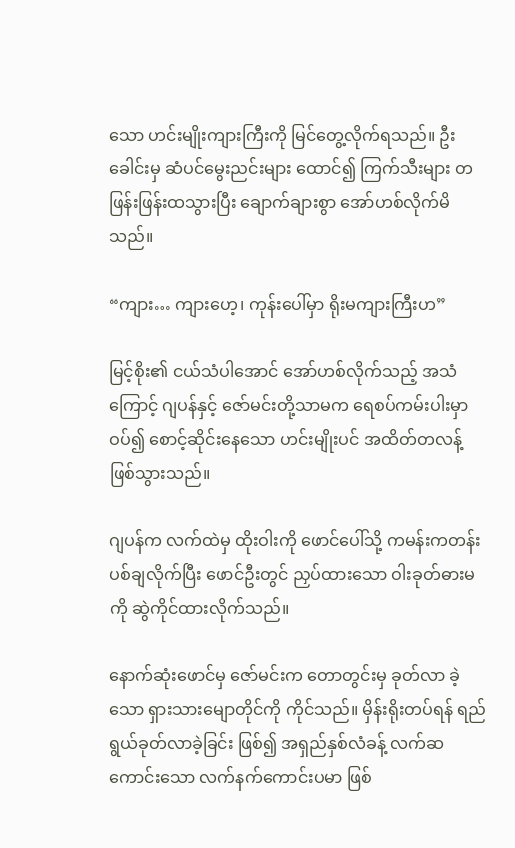သော ဟင်းမျိုးကျားကြီးကို မြင်တွေ့လိုက်ရသည်။ ဦးခေါင်းမှ ဆံပင်မွေးညင်းများ ထောင်၍ ကြက်သီးများ တဖြန်းဖြန်းထသွားပြီး ချောက်ချားစွာ အော်ဟစ်လိုက်မိသည်။

“ကျား… ကျားဟေ့၊ ကုန်းပေါ်မှာ ရိုးမကျားကြီးဟ”

မြင့်စိုး၏ ငယ်သံပါအောင် အော်ဟစ်လိုက်သည့် အသံကြောင့် ဂျပန်နှင့် ဇော်မင်းတို့သာမက ရေစပ်ကမ်းပါးမှာ ဝပ်၍ စောင့်ဆိုင်းနေသော ဟင်းမျိုးပင် အထိတ်တလန့် ဖြစ်သွားသည်။

ဂျပန်က လက်ထဲမှ ထိုးဝါးကို ဖောင်ပေါ်သို့ ကမန်းကတန်း ပစ်ချလိုက်ပြီး ဖောင်ဦးတွင် ညှပ်ထားသော ဝါးခုတ်ဓားမကို ဆွဲကိုင်ထားလိုက်သည်။

နောက်ဆုံးဖောင်မှ ဇော်မင်းက တောတွင်းမှ ခုတ်လာ ခဲ့သော ရှားသားမျောတိုင်ကို ကိုင်သည်။ မှိန်းရိုးတပ်ရန် ရည်ရွယ်ခုတ်လာခဲ့ခြင်း ဖြစ်၍ အရှည်နှစ်လံခန့် လက်ဆကောင်းသော လက်နက်ကောင်းပမာ ဖြစ်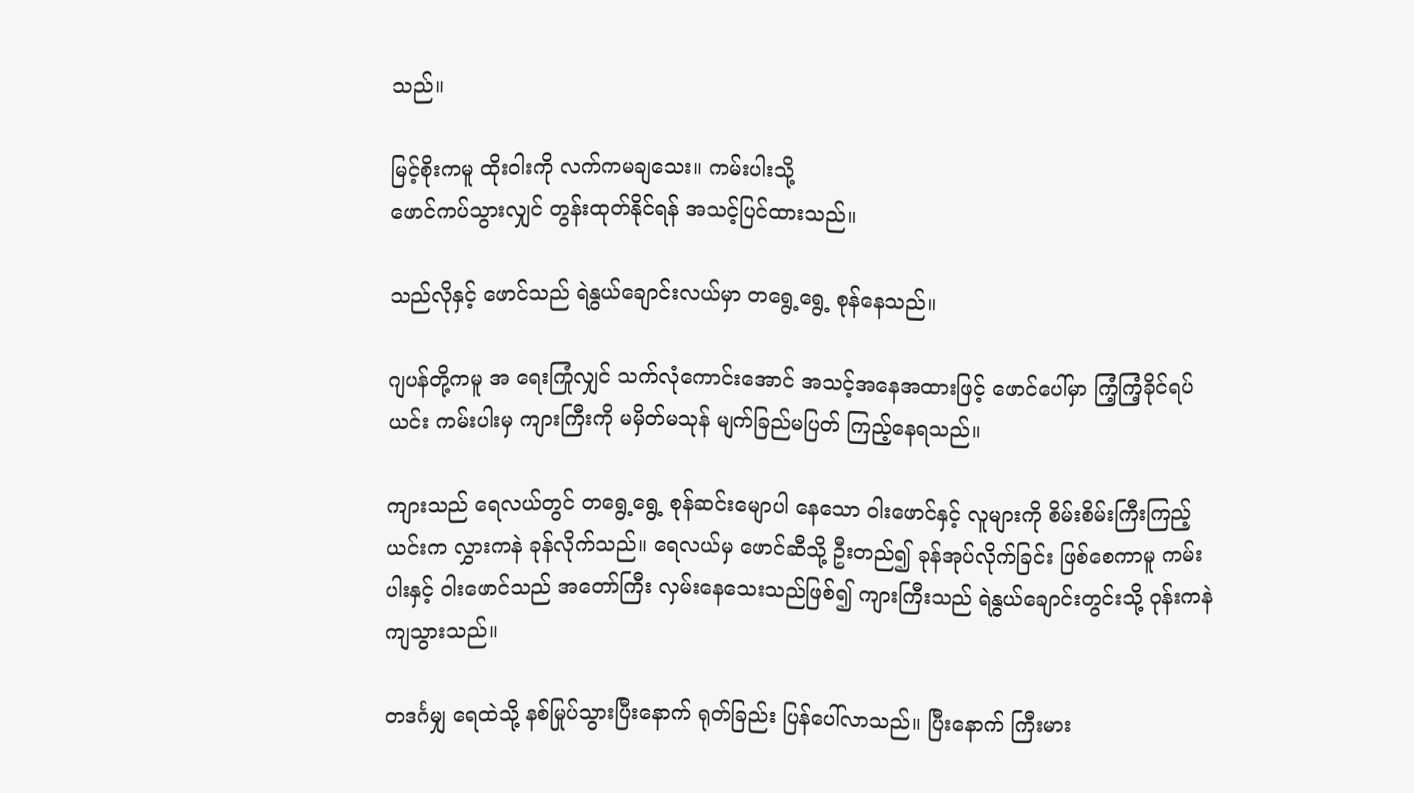သည်။

မြင့်စိုးကမူ ထိုးဝါးကို လက်ကမချသေး။ ကမ်းပါးသို့
ဖောင်ကပ်သွားလျှင် တွန်းထုတ်နိုင်ရန် အသင့်ပြင်ထားသည်။

သည်လိုနှင့် ဖောင်သည် ရဲနွယ်ချောင်းလယ်မှာ တရွေ့ရွေ့ စုန်နေသည်။

ဂျပန်တို့ကမူ အ ရေးကြုံလျှင် သက်လုံကောင်းအောင် အသင့်အနေအထားဖြင့် ဖောင်ပေါ်မှာ ကြံ့ကြံ့ခိုင်ရပ်ယင်း ကမ်းပါးမှ ကျားကြီးကို မမှိတ်မသုန် မျက်ခြည်မပြတ် ကြည့်နေရသည်။

ကျားသည် ရေလယ်တွင် တရွေ့ရွေ့ စုန်ဆင်းမျောပါ နေသော ဝါးဖောင်နှင့် လူများကို စိမ်းစိမ်းကြီးကြည့်ယင်းက လွှားကနဲ ခုန်လိုက်သည်။ ရေလယ်မှ ဖောင်ဆီသို့ ဦးတည်၍ ခုန်အုပ်လိုက်ခြင်း ဖြစ်စေကာမူ ကမ်းပါးနှင့် ဝါးဖောင်သည် အတော်ကြီး လှမ်းနေသေးသည်ဖြစ်၍ ကျားကြီးသည် ရဲနွယ်ချောင်းတွင်းသို့ ဝုန်းကနဲ ကျသွားသည်။

တဒင်္ဂမျှ ရေထဲသို့ နစ်မြုပ်သွားပြီးနောက် ရုတ်ခြည်း ပြန်ပေါ်လာသည်။ ပြီးနောက် ကြီးမား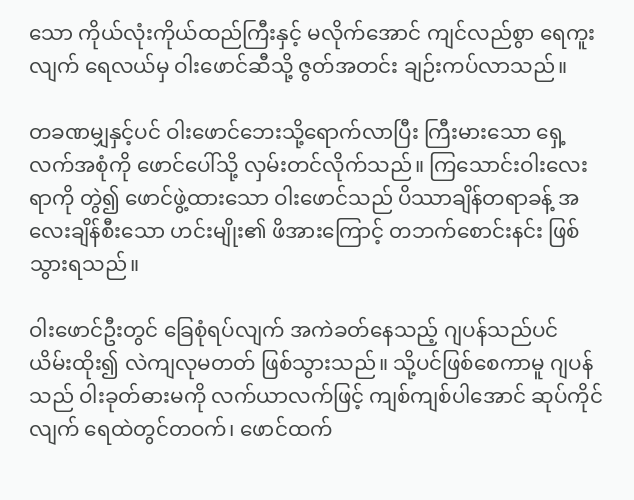သော ကိုယ်လုံးကိုယ်ထည်ကြီးနှင့် မလိုက်အောင် ကျင်လည်စွာ ရေကူးလျက် ရေလယ်မှ ဝါးဖောင်ဆီသို့ ဇွတ်အတင်း ချဉ်းကပ်လာသည်။

တခဏမျှနှင့်ပင် ဝါးဖောင်ဘေးသို့ရောက်လာပြီး ကြီးမားသော ရှေ့လက်အစုံကို ဖောင်ပေါ်သို့ လှမ်းတင်လိုက်သည်။ ကြသောင်းဝါးလေးရာကို တွဲ၍ ဖောင်ဖွဲ့ထားသော ဝါးဖောင်သည် ပိဿာချိန်တရာခန့် အလေးချိန်စီးသော ဟင်းမျိုး၏ ဖိအားကြောင့် တဘက်စောင်းနင်း ဖြစ်သွားရသည်။

ဝါးဖောင်ဦးတွင် ခြေစုံရပ်လျက် အကဲခတ်နေသည့် ဂျပန်သည်ပင် ယိမ်းထိုး၍ လဲကျလုမတတ် ဖြစ်သွားသည်။ သို့ပင်ဖြစ်စေကာမူ ဂျပန်သည် ဝါးခုတ်ဓားမကို လက်ယာလက်ဖြင့် ကျစ်ကျစ်ပါအောင် ဆုပ်ကိုင်လျက် ရေထဲတွင်တဝက်၊ ဖောင်ထက်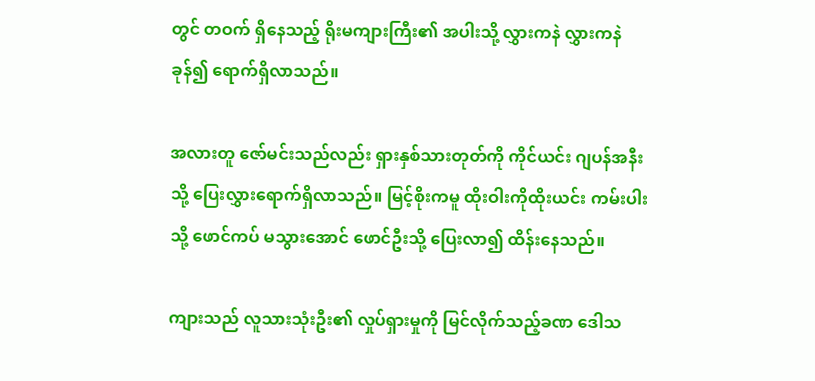တွင် တဝက် ရှိနေသည့် ရိုးမကျားကြီး၏ အပါးသို့ လွှားကနဲ လွှားကနဲ ခုန်၍ ရောက်ရှိလာသည်။

အလားတူ ဇော်မင်းသည်လည်း ရှားနှစ်သားတုတ်ကို ကိုင်ယင်း ဂျပန်အနီးသို့ ပြေးလွှားရောက်ရှိလာသည်။ မြင့်စိုးကမူ ထိုးဝါးကိုထိုးယင်း ကမ်းပါးသို့ ဖောင်ကပ် မသွားအောင် ဖောင်ဦးသို့ ပြေးလာ၍ ထိန်းနေသည်။

ကျားသည် လူသားသုံးဦး၏ လှုပ်ရှားမှုကို မြင်လိုက်သည့်ခဏ ဒေါသ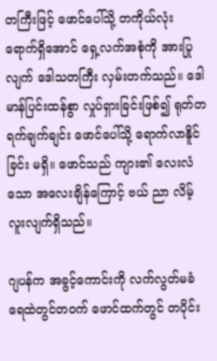တကြီးဖြင့် ဖောင်ပေါ်သို့ တကိုယ်လုံး ရောက်ရှိအောင် ရှေ့လက်အစုံကို အားပြုလျက် ဒေါသတကြီး လှမ်းတက်သည်။ ဒေါမာန်ပြင်းထန်စွာ လှုပ်ရှားခြင်းဖြစ်၍ ရုတ်တရက်ချက်ချင်း ဖောင်ပေါ်သို့ ရောက်လာနိူင်ခြင်း မရှိ။ ဖောင်သည် ကျား၏ လေးလံသော အလေးချိန်ကြောင့် ဗယ် ညာ လိမ့်လူးလျက်ရှိသည်။

ဂျပန်က အခွင့်ကောင်းကို လက်လွတ်မခံ ရေထဲတွင်တဝက် ဖောင်ထက်တွင် တပိုင်း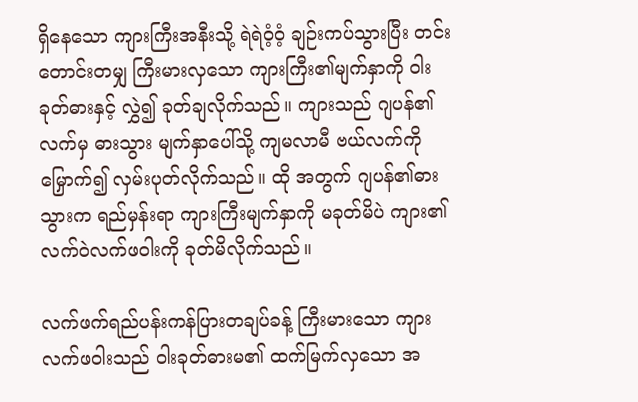ရှိနေသော ကျားကြီးအနီးသို့ ရဲရဲဝံ့ဝံ့ ချဉ်းကပ်သွားပြီး တင်းတောင်းတမျှ ကြီးမားလှသော ကျားကြီး၏မျက်နှာကို ဝါးခုတ်ဓားနှင့် လွှဲ၍ ခုတ်ချလိုက်သည်။ ကျားသည် ဂျပန်၏လက်မှ ဓားသွား မျက်နှာပေါ်သို့ ကျမလာမီ ဗယ်လက်ကို မြှောက်၍ လှမ်းပုတ်လိုက်သည်။ ထို အတွက် ဂျပန်၏ဓားသွားက ရည်မှန်းရာ ကျားကြီးမျက်နှာကို မခုတ်မိပဲ ကျား၏ လက်ဝဲလက်ဖဝါးကို ခုတ်မိလိုက်သည်။

လက်ဖက်ရည်ပန်းကန်ပြားတချပ်ခန့် ကြီးမားသော ကျားလက်ဖဝါးသည် ဝါးခုတ်ဓားမ၏ ထက်မြက်လှသော အ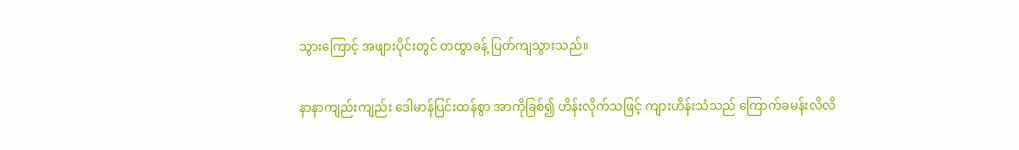သွားကြောင့် အဖျားပိုင်းတွင် တထွာခန့် ပြတ်ကျသွားသည်။

နာနာကျည်းကျည်း ဒေါမာန်ပြင်းထန်စွာ အာကိုခြစ်၍ ဟိန်းလိုက်သဖြင့် ကျားဟိန်းသံသည် ကြောက်ခမန်းလိလိ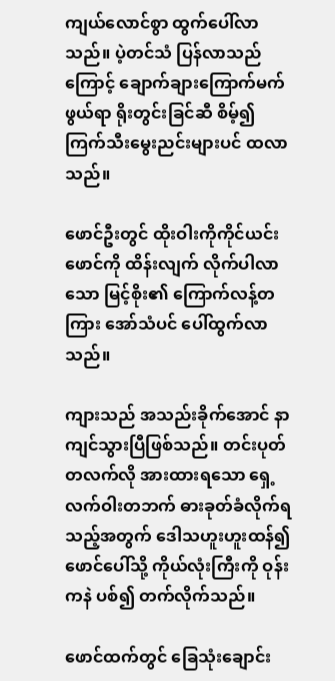ကျယ်လောင်စွာ ထွက်ပေါ်လာသည်။ ပဲ့တင်သံ ပြန်လာသည်ကြောင့် ချောက်ချားကြောက်မက်ဖွယ်ရာ ရိုးတွင်းခြင်ဆီ စိမ့်၍ ကြက်သီးမွေးညင်းများပင် ထလာသည်။

ဖောင်ဦးတွင် ထိုးဝါးကိုကိုင်ယင်း ဖောင်ကို ထိန်းလျက် လိုက်ပါလာသော မြင့်စိုး၏ ကြောက်လန့်တကြား အော်သံပင် ပေါ်ထွက်လာသည်။

ကျားသည် အသည်းခိုက်အောင် နာကျင်သွားပြီဖြစ်သည်။ တင်းပုတ်တလက်လို အားထားရသော ရှေ့လက်ဝါးတဘက် ဓားခုတ်ခံလိုက်ရသည့်အတွက် ဒေါသဟူးဟူးထန်၍ ဖောင်ပေါ်သို့ ကိုယ်လုံးကြီးကို ဝုန်းကနဲ ပစ်၍ တက်လိုက်သည်။

ဖောင်ထက်တွင် ခြေသုံးချောင်း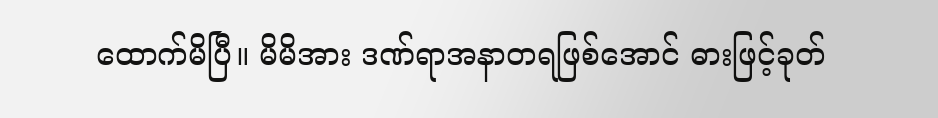ထောက်မိပြီ။ မိမိအား ဒဏ်ရာအနာတရဖြစ်အောင် ဓားဖြင့်ခုတ်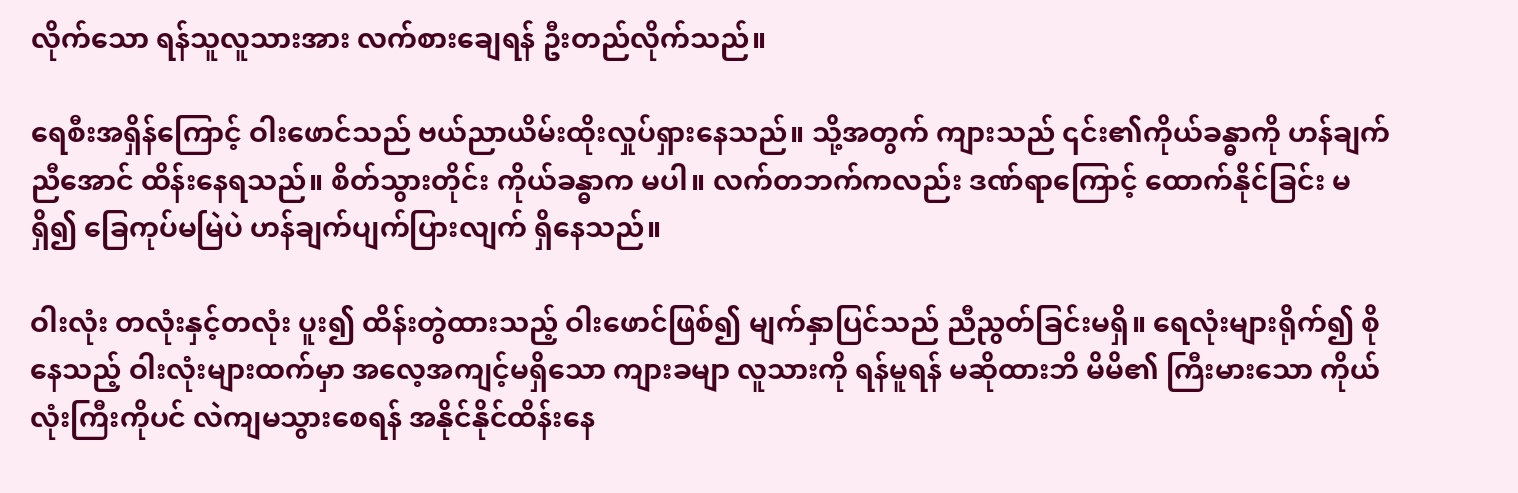လိုက်သော ရန်သူလူသားအား လက်စားချေရန် ဦးတည်လိုက်သည်။

ရေစီးအရှိန်ကြောင့် ဝါးဖောင်သည် ဗယ်ညာယိမ်းထိုးလှုပ်ရှားနေသည်။ သို့အတွက် ကျားသည် ၎င်း၏ကိုယ်ခန္ဓာကို ဟန်ချက်ညီအောင် ထိန်းနေရသည်။ စိတ်သွားတိုင်း ကိုယ်ခန္ဓာက မပါ။ လက်တဘက်ကလည်း ဒဏ်ရာကြောင့် ထောက်နိုင်ခြင်း မရှိ၍ ခြေကုပ်မမြဲပဲ ဟန်ချက်ပျက်ပြားလျက် ရှိနေသည်။

ဝါးလုံး တလုံးနှင့်တလုံး ပူး၍ ထိန်းတွဲထားသည့် ဝါးဖောင်ဖြစ်၍ မျက်နှာပြင်သည် ညီညွတ်ခြင်းမရှိ။ ရေလုံးများရိုက်၍ စိုနေသည့် ဝါးလုံးများထက်မှာ အလေ့အကျင့်မရှိသော ကျားခမျာ လူသားကို ရန်မူရန် မဆိုထားဘိ မိမိ၏ ကြီးမားသော ကိုယ်လုံးကြီးကိုပင် လဲကျမသွားစေရန် အနိုင်နိုင်ထိန်းနေ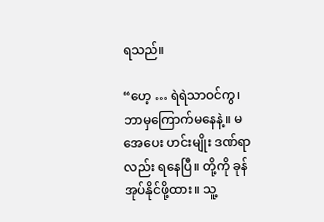ရသည်။

“ဟေ့ … ရဲရဲသာဝင်ကွ၊ ဘာမှကြောက်မနေနဲ့။ မအေပေး ဟင်းမျိုး ဒဏ်ရာလည်း ရနေပြီ။ တို့ကို ခုန်အုပ်နိုင်ဖို့ထား။ သူ့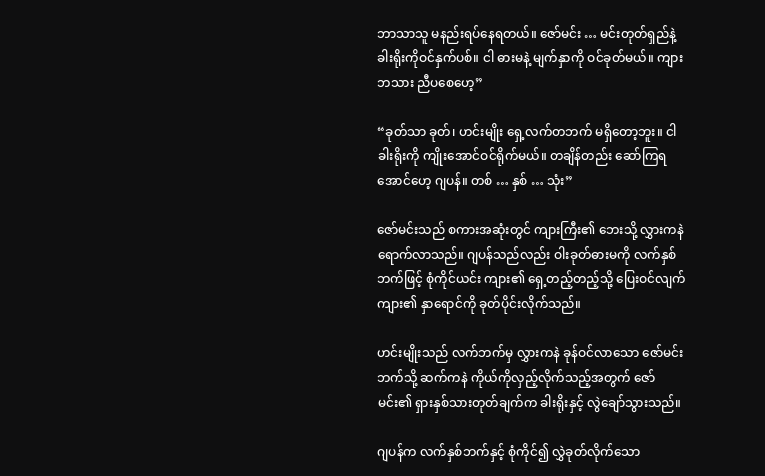ဘာသာသူ မနည်းရပ်နေရတယ်။ ဇော်မင်း … မင်းတုတ်ရှည်နဲ့ ခါးရိုးကိုဝင်နှက်ပစ်။ ငါ ဓားမနဲ့ မျက်နှာကို ဝင်ခုတ်မယ်။ ကျားဘသား ညီပစေဟေ့”

“ခုတ်သာ ခုတ်၊ ဟင်းမျိုး ရှေ့လက်တဘက် မရှိတော့ဘူး။ ငါ ခါးရိုးကို ကျိုးအောင်ဝင်ရိုက်မယ်။ တချိန်တည်း ဆော်ကြရအောင်ဟေ့ ဂျပန်။ တစ် … နှစ် … သုံး”

ဇော်မင်းသည် စကားအဆုံးတွင် ကျားကြီး၏ ဘေးသို့ လွှားကနဲ ရောက်လာသည်။ ဂျပန်သည်လည်း ဝါးခုတ်ဓားမကို လက်နှစ်ဘက်ဖြင့် စုံကိုင်ယင်း ကျား၏ ရှေ့တည့်တည့်သို့ ပြေးဝင်လျက် ကျား၏ နှာရောင်ကို ခုတ်ပိုင်းလိုက်သည်။

ဟင်းမျိုးသည် လက်ဘက်မှ လွှားကနဲ ခုန်ဝင်လာသော ဇော်မင်းဘက်သို့ ဆက်ကနဲ ကိုယ်ကိုလှည့်လိုက်သည့်အတွက် ဇော်မင်း၏ ရှားနှစ်သားတုတ်ချက်က ခါးရိုးနှင့် လွဲချော်သွားသည်။

ဂျပန်က လက်နှစ်ဘက်နှင့် စုံကိုင်၍ လွှဲခုတ်လိုက်သော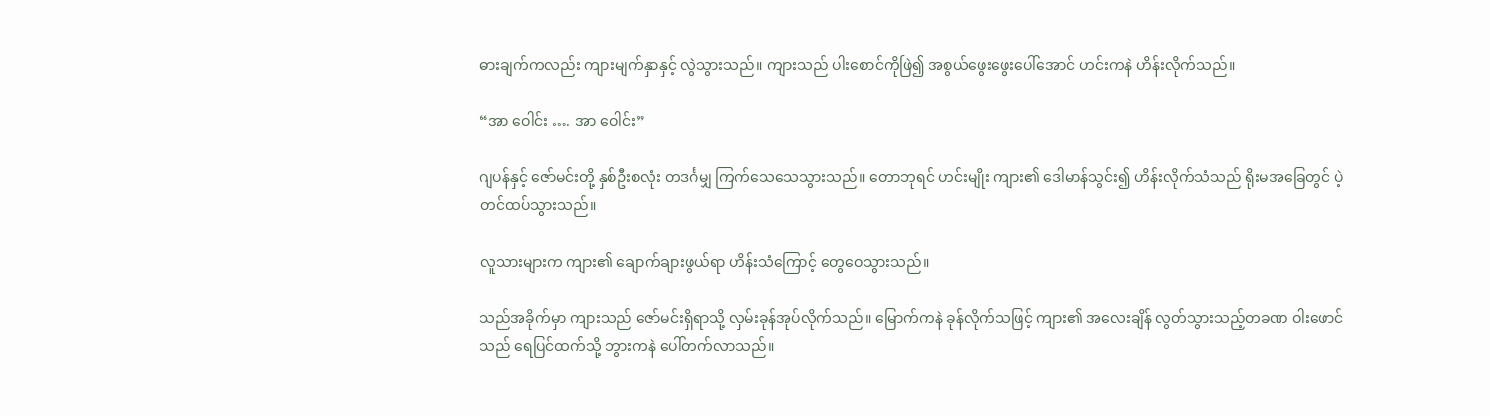ဓားချက်ကလည်း ကျားမျက်နှာနှင့် လွဲသွားသည်။ ကျားသည် ပါးစောင်ကိုဖြဲ၍ အစွယ်ဖွေးဖွေးပေါ်အောင် ဟင်းကနဲ ဟိန်းလိုက်သည်။

“အာ ဝေါင်း …. အာ ဝေါင်း”

ဂျပန်နှင့် ဇော်မင်းတို့ နှစ်ဦးစလုံး တဒင်္ဂမျှ ကြက်သေသေသွားသည်။ တောဘုရင် ဟင်းမျိုး ကျား၏ ဒေါမာန်သွင်း၍ ဟိန်းလိုက်သံသည် ရိုးမအခြေတွင် ပဲ့တင်ထပ်သွားသည်။

လူသားများက ကျား၏ ချောက်ချားဖွယ်ရာ ဟိန်းသံကြောင့် တွေဝေသွားသည်။

သည်အခိုက်မှာ ကျားသည် ဇော်မင်းရှိရာသို့ လှမ်းခုန်အုပ်လိုက်သည်။ မြောက်ကနဲ ခုန်လိုက်သဖြင့် ကျား၏ အလေးချိန် လွတ်သွားသည့်တခဏ ဝါးဖောင်သည် ရေပြင်ထက်သို့ ဘွားကနဲ ပေါ်တက်လာသည်။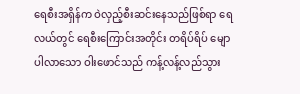ရေစီးအရှိန်က ဝဲလှည့်စီးဆင်းနေသည်ဖြစ်ရာ ရေလယ်တွင် ရေစီးကြောင်းအတိုင်း တရိပ်ရိပ် မျောပါလာသော ဝါးဖောင်သည် ကန့်လန့်လည်သွား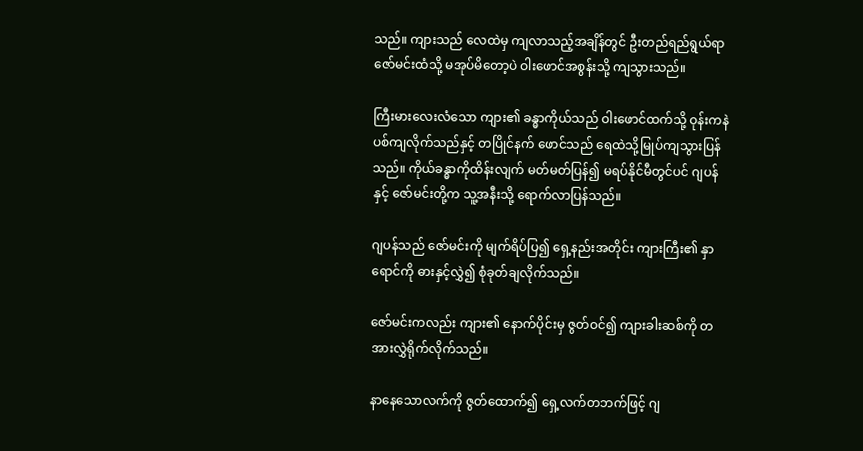သည်။ ကျားသည် လေထဲမှ ကျလာသည့်အချိန်တွင် ဦးတည်ရည်ရွယ်ရာ ဇော်မင်းထံသို့ မအုပ်မိတော့ပဲ ဝါးဖောင်အစွန်းသို့ ကျသွားသည်။

ကြီးမားလေးလံသော ကျား၏ ခန္ဓာကိုယ်သည် ဝါးဖောင်ထက်သို့ ဝုန်းကနဲ ပစ်ကျလိုက်သည်နှင့် တပြိုင်နက် ဖောင်သည် ရေထဲသို့မြုပ်ကျသွားပြန်သည်။ ကိုယ်ခန္ဓာကိုထိန်းလျက် မတ်မတ်ပြန်၍ မရပ်နိုင်မီတွင်ပင် ဂျပန်နှင့် ဇော်မင်းတို့က သူ့အနီးသို့ ရောက်လာပြန်သည်။

ဂျပန်သည် ဇော်မင်းကို မျက်ရိပ်ပြ၍ ရှေ့နည်းအတိုင်း ကျားကြီး၏ နှာရောင်ကို ဓားနှင့်လွှဲ၍ စုံခုတ်ချလိုက်သည်။

ဇော်မင်းကလည်း ကျား၏ နောက်ပိုင်းမှ ဇွတ်ဝင်၍ ကျားခါးဆစ်ကို တအားလွှဲရိုက်လိုက်သည်။

နာနေသောလက်ကို ဇွတ်ထောက်၍ ရှေ့လက်တဘက်ဖြင့် ဂျ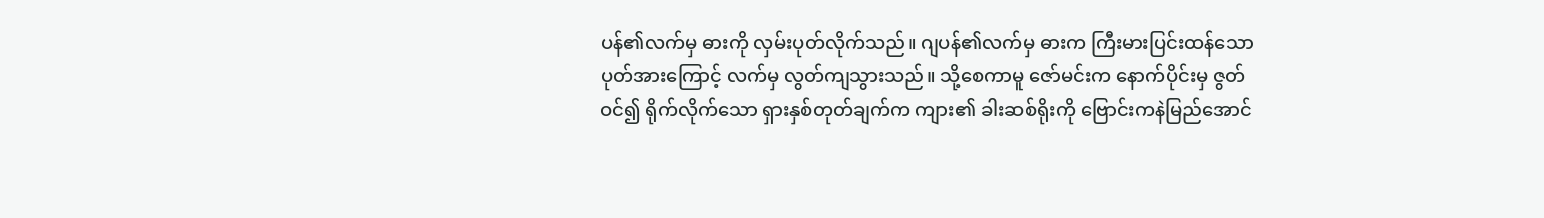ပန်၏လက်မှ ဓားကို လှမ်းပုတ်လိုက်သည်။ ဂျပန်၏လက်မှ ဓားက ကြီးမားပြင်းထန်သော ပုတ်အားကြောင့် လက်မှ လွတ်ကျသွားသည်။ သို့စေကာမူ ဇော်မင်းက နောက်ပိုင်းမှ ဇွတ်ဝင်၍ ရိုက်လိုက်သော ရှားနှစ်တုတ်ချက်က ကျား၏ ခါးဆစ်ရိုးကို ဗြောင်းကနဲမြည်အောင်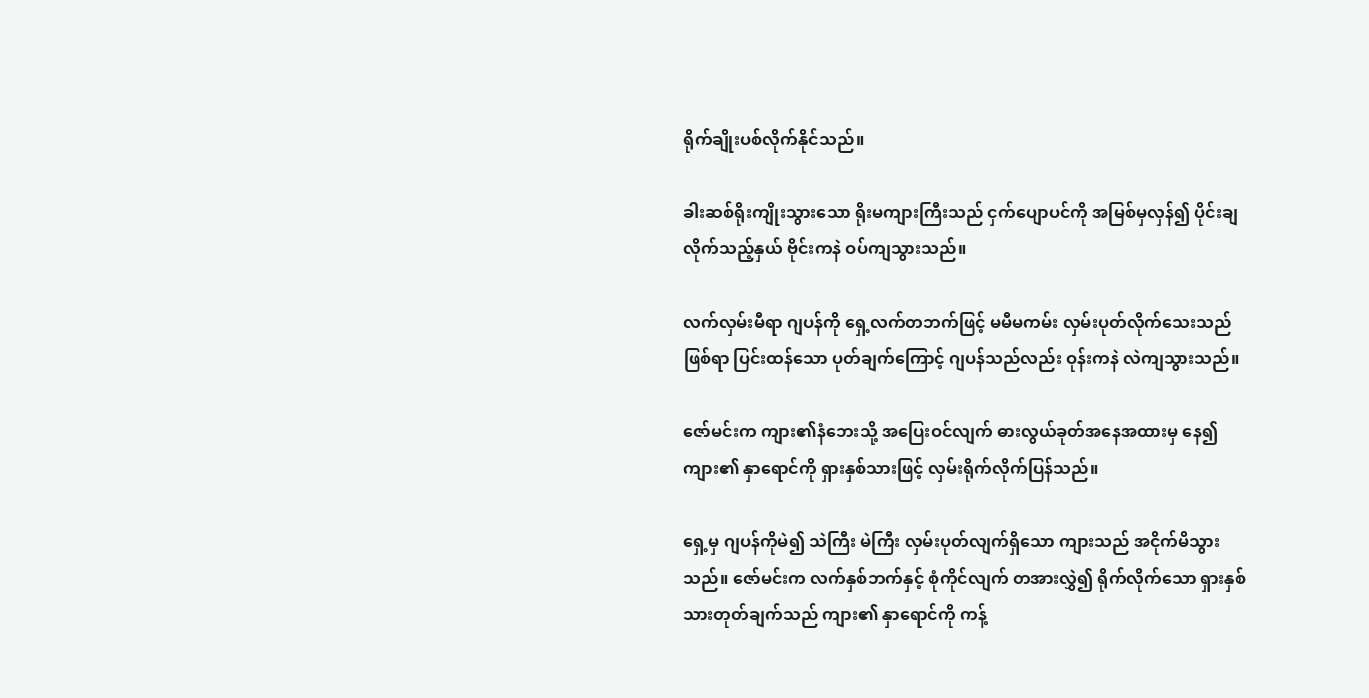ရိုက်ချိုးပစ်လိုက်နိုင်သည်။

ခါးဆစ်ရိုးကျိုးသွားသော ရိုးမကျားကြီးသည် ငှက်ပျောပင်ကို အမြစ်မှလှန်၍ ပိုင်းချလိုက်သည့်နှယ် ဗိုင်းကနဲ ဝပ်ကျသွားသည်။

လက်လှမ်းမီရာ ဂျပန်ကို ရှေ့လက်တဘက်ဖြင့် မမီမကမ်း လှမ်းပုတ်လိုက်သေးသည်ဖြစ်ရာ ပြင်းထန်သော ပုတ်ချက်ကြောင့် ဂျပန်သည်လည်း ဝုန်းကနဲ လဲကျသွားသည်။

ဇော်မင်းက ကျား၏နံဘေးသို့ အပြေးဝင်လျက် ဓားလွယ်ခုတ်အနေအထားမှ နေ၍ ကျား၏ နှာရောင်ကို ရှားနှစ်သားဖြင့် လှမ်းရိုက်လိုက်ပြန်သည်။

ရှေ့မှ ဂျပန်ကိုမဲ၍ သဲကြီး မဲကြီး လှမ်းပုတ်လျက်ရှိသော ကျားသည် အငိုက်မိသွားသည်။ ဇော်မင်းက လက်နှစ်ဘက်နှင့် စုံကိုင်လျက် တအားလွှဲ၍ ရိုက်လိုက်သော ရှားနှစ်သားတုတ်ချက်သည် ကျား၏ နှာရောင်ကို ကန့်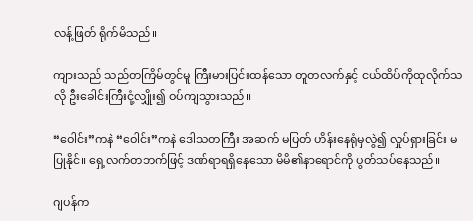လန့်ဖြတ် ရိုက်မိသည်။

ကျားသည် သည်တကြိမ်တွင်မူ ကြီးမားပြင်းထန်သော တူတလက်နှင့် ငယ်ထိပ်ကိုထုလိုက်သလို ဦးခေါင်းကြီးငုံ့လျှိုး၍ ဝပ်ကျသွားသည်။

“ဝေါင်း”ကနဲ “ဝေါင်း”ကနဲ ဒေါသတကြီး အဆက် မပြတ် ဟိန်းနေရုံမှလွဲ၍ လှုပ်ရှားခြင်း မပြုနိုင်။ ရှေ့လက်တဘက်ဖြင့် ဒဏ်ရာရရှိနေသော မိမိ၏နာရောင်ကို ပွတ်သပ်နေသည်။

ဂျပန်က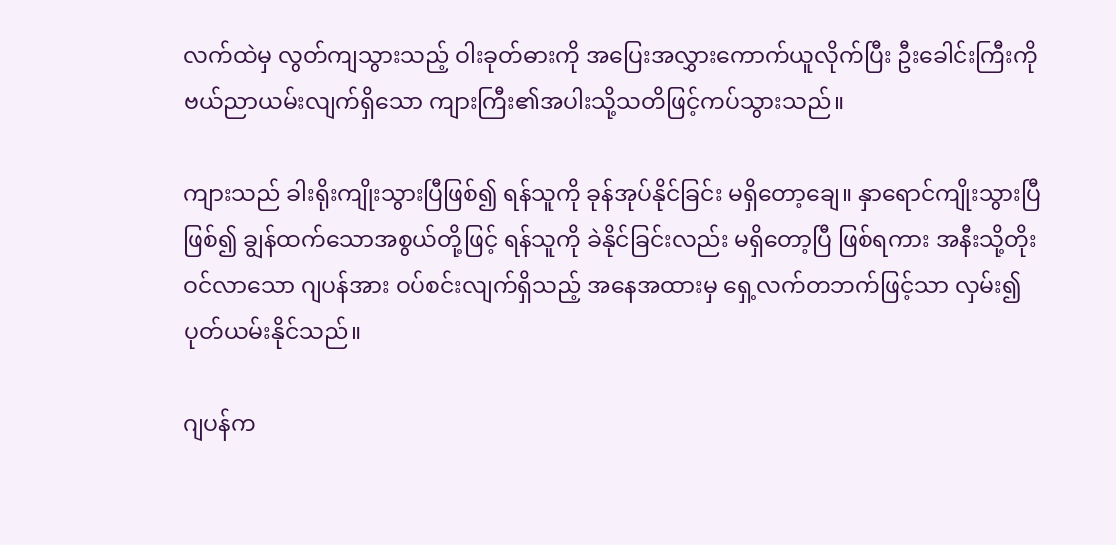လက်ထဲမှ လွတ်ကျသွားသည့် ဝါးခုတ်ဓားကို အပြေးအလွှားကောက်ယူလိုက်ပြီး ဦးခေါင်းကြီးကို ဗယ်ညာယမ်းလျက်ရှိသော ကျားကြီး၏အပါးသို့သတိဖြင့်ကပ်သွားသည်။

ကျားသည် ခါးရိုးကျိုးသွားပြီဖြစ်၍ ရန်သူကို ခုန်အုပ်နိုင်ခြင်း မရှိတော့ချေ။ နှာရောင်ကျိုးသွားပြီဖြစ်၍ ချွန်ထက်သောအစွယ်တို့ဖြင့် ရန်သူကို ခဲနိုင်ခြင်းလည်း မရှိတော့ပြီ ဖြစ်ရကား အနီးသို့တိုးဝင်လာသော ဂျပန်အား ဝပ်စင်းလျက်ရှိသည့် အနေအထားမှ ရှေ့လက်တဘက်ဖြင့်သာ လှမ်း၍ ပုတ်ယမ်းနိုင်သည်။

ဂျပန်က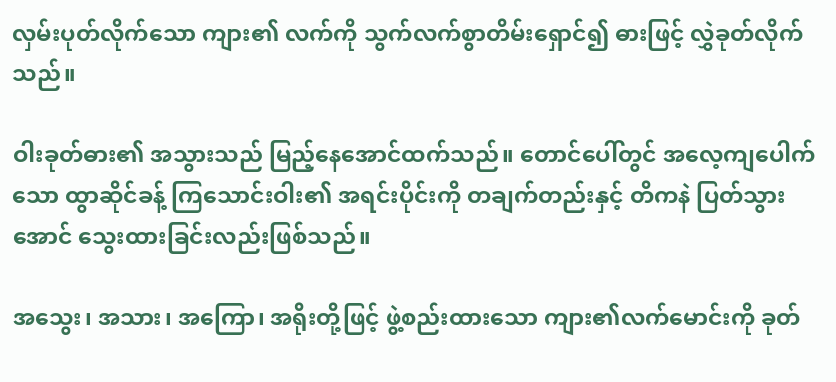လှမ်းပုတ်လိုက်သော ကျား၏ လက်ကို သွက်လက်စွာတိမ်းရှောင်၍ ဓားဖြင့် လွှဲခုတ်လိုက်သည်။

ဝါးခုတ်ဓား၏ အသွားသည် မြည့်နေအောင်ထက်သည်။ တောင်ပေါ်တွင် အလေ့ကျပေါက်သော ထွာဆိုင်ခန့် ကြသောင်းဝါး၏ အရင်းပိုင်းကို တချက်တည်းနှင့် တိကနဲ ပြတ်သွားအောင် သွေးထားခြင်းလည်းဖြစ်သည်။

အသွေး၊ အသား၊ အကြော၊ အရိုးတို့ဖြင့် ဖွဲ့စည်းထားသော ကျား၏လက်မောင်းကို ခုတ်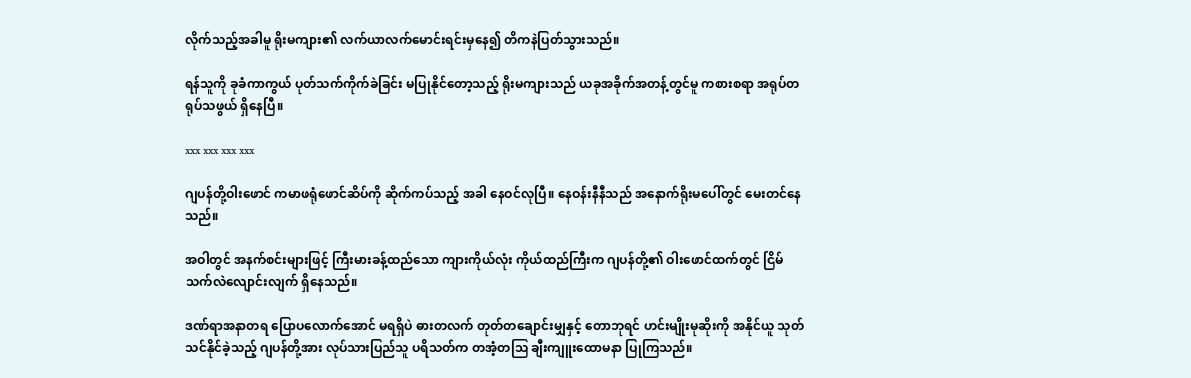လိုက်သည့်အခါမူ ရိုးမကျား၏ လက်ယာလက်မောင်းရင်းမှနေ၍ တိကနဲပြတ်သွားသည်။

ရန်သူကို ခုခံကာကွယ် ပုတ်သက်ကိုက်ခဲခြင်း မပြုနိုင်တော့သည့် ရိုးမကျားသည် ယခုအခိုက်အတန့်တွင်မူ ကစားစရာ အရုပ်တရုပ်သဖွယ် ရှိနေပြီ။

xxx xxx xxx xxx

ဂျပန်တို့ဝါးဖောင် ကမာဖရုံဖောင်ဆိပ်ကို ဆိုက်ကပ်သည့် အခါ နေဝင်လုပြီ။ နေဝန်းနီနီသည် အနောက်ရိုးမပေါ်တွင် မေးတင်နေသည်။

အဝါတွင် အနက်စင်းများဖြင့် ကြီးမားခန့်ထည်သော ကျားကိုယ်လုံး ကိုယ်ထည်ကြီးက ဂျပန်တို့၏ ဝါးဖောင်ထက်တွင် ငြိမ်သက်လဲလျောင်းလျက် ရှိနေသည်။

ဒဏ်ရာအနာတရ ပြောပလောက်အောင် မရရှိပဲ ဓားတလက် တုတ်တချောင်းမျှနှင့် တောဘုရင် ဟင်းမျိုးမုဆိုးကို အနိုင်ယူ သုတ်သင်နိုင်ခဲ့သည့် ဂျပန်တို့အား လုပ်သားပြည်သူ ပရိသတ်က တအံ့တဩ ချီးကျူးထောမနာ ပြုကြသည်။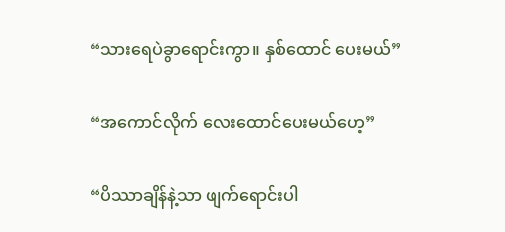“သားရေပဲခွာရောင်းကွာ။ နှစ်ထောင် ပေးမယ်”

“အကောင်လိုက် လေးထောင်ပေးမယ်ဟေ့”

“ပိဿာချိန်နဲ့သာ ဖျက်ရောင်းပါ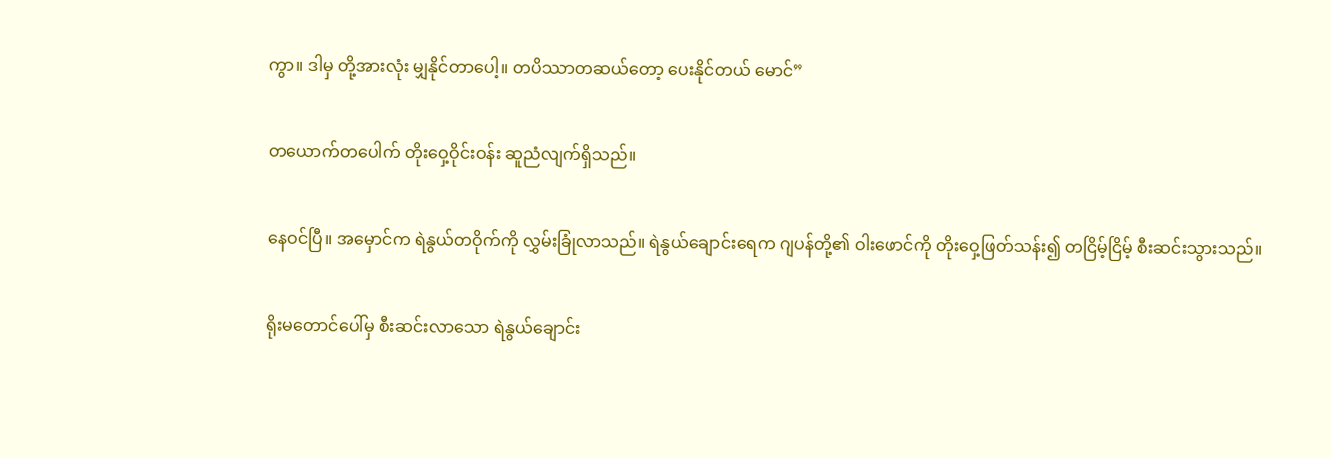ကွာ။ ဒါမှ တို့အားလုံး မျှနိုင်တာပေါ့။ တပိဿာတဆယ်တော့ ပေးနိုင်တယ် မောင်”

တယောက်တပေါက် တိုးဝှေ့ဝိုင်းဝန်း ဆူညံလျက်ရှိသည်။

နေဝင်ပြီ။ အမှောင်က ရဲနွယ်တဝိုက်ကို လွှမ်းခြုံလာသည်။ ရဲနွယ်ချောင်းရေက ဂျပန်တို့၏ ဝါးဖောင်ကို တိုးဝှေ့ဖြတ်သန်း၍ တငြိမ့်ငြိမ့် စီးဆင်းသွားသည်။

ရိုးမတောင်ပေါ်မှ စီးဆင်းလာသော ရဲနွယ်ချောင်း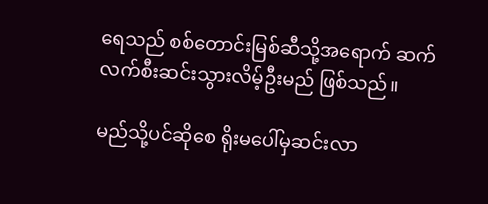ရေသည် စစ်တောင်းမြစ်ဆီသို့အရောက် ဆက်လက်စီးဆင်းသွားလိမ့်ဦးမည် ဖြစ်သည်။

မည်သို့ပင်ဆိုစေ ရိုးမပေါ်မှဆင်းလာ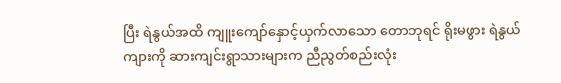ပြီး ရဲနွယ်အထိ ကျူးကျော်နှောင့်ယှက်လာသော တောဘုရင် ရိုးမဖွား ရဲနွယ်ကျားကို ဆားကျင်းရွာသားများက ညီညွတ်စည်းလုံး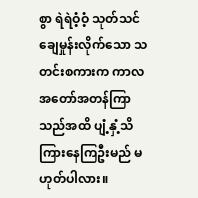စွာ ရဲရဲဝံ့ဝံ့ သုတ်သင်ချေမှုန်းလိုက်သော သတင်းစကားက ကာလအတော်အတန်ကြာ သည်အထိ ပျံ့နှံ့သိကြားနေကြဦးမည် မဟုတ်ပါလား။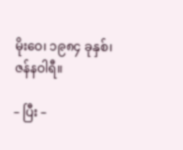မိုးဝေ၊ ၁၉၈၄ ခုနှစ်၊ ဇန်နဝါရီ။

– ပြီး –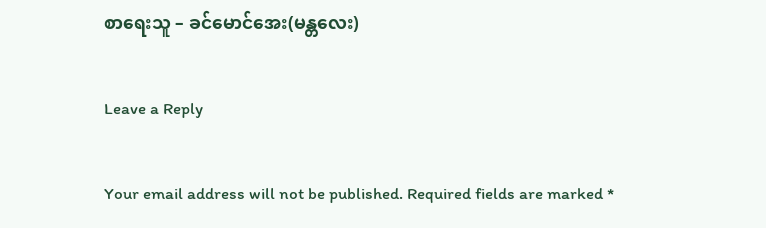စာရေးသူ – ခင်မောင်အေး(မန္တလေး)

Leave a Reply

Your email address will not be published. Required fields are marked *